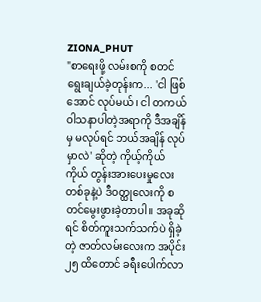ZIONA_PHUT
"စာရေးဖို့ လမ်းစကို စတင်ရွေးချယ်ခဲ့တုန်းက... 'ငါ ဖြစ်အောင် လုပ်မယ်၊ ငါ တကယ် ဝါသနာပါတဲ့အရာကို ဒီအချိန်မှ မလုပ်ရင် ဘယ်အချိန် လုပ်မှာလဲ' ဆိုတဲ့ ကိုယ့်ကိုယ်ကိုယ် တွန်းအားပေးမှုလေးတစ်ခုနဲ့ပဲ ဒီဝတ္ထုလေးကို စတင်မွေးဖွားခဲ့တာပါ။ အခုဆိုရင် စိတ်ကူးသက်သက်ပဲ ရှိခဲ့တဲ့ ဇာတ်လမ်းလေးက အပိုင်း ၂၅ ထိတောင် ခရီးပေါက်လာ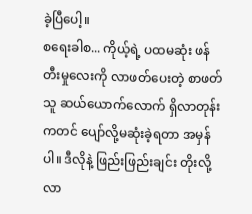ခဲ့ပြီပေါ့။
စရေးခါစ... ကိုယ့်ရဲ့ ပထမဆုံး ဖန်တီးမှုလေးကို လာဖတ်ပေးတဲ့ စာဖတ်သူ ဆယ်ယောက်လောက် ရှိလာတုန်းကတင် ပျော်လို့မဆုံးခဲ့ရတာ အမှန်ပါ။ ဒီလိုနဲ့ ဖြည်းဖြည်းချင်း တိုးလို့ လာ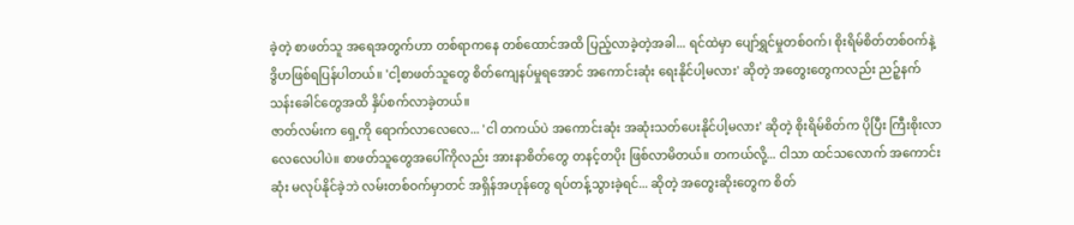ခဲ့တဲ့ စာဖတ်သူ အရေအတွက်ဟာ တစ်ရာကနေ တစ်ထောင်အထိ ပြည့်လာခဲ့တဲ့အခါ... ရင်ထဲမှာ ပျော်ရွှင်မှုတစ်ဝက်၊ စိုးရိမ်စိတ်တစ်ဝက်နဲ့ ဒွိဟဖြစ်ရပြန်ပါတယ်။ 'ငါ့စာဖတ်သူတွေ စိတ်ကျေနပ်မှုရအောင် အကောင်းဆုံး ရေးနိုင်ပါ့မလား' ဆိုတဲ့ အတွေးတွေကလည်း ညဉ့်နက်သန်းခေါင်တွေအထိ နှိပ်စက်လာခဲ့တယ်။
ဇာတ်လမ်းက ရှေ့ကို ရောက်လာလေလေ... 'ငါ တကယ်ပဲ အကောင်းဆုံး အဆုံးသတ်ပေးနိုင်ပါ့မလား' ဆိုတဲ့ စိုးရိမ်စိတ်က ပိုပြီး ကြီးစိုးလာလေလေပါပဲ။ စာဖတ်သူတွေအပေါ်ကိုလည်း အားနာစိတ်တွေ တနင့်တပိုး ဖြစ်လာမိတယ်။ တကယ်လို့... ငါသာ ထင်သလောက် အကောင်းဆုံး မလုပ်နိုင်ခဲ့ဘဲ လမ်းတစ်ဝက်မှာတင် အရှိန်အဟုန်တွေ ရပ်တန့်သွားခဲ့ရင်... ဆိုတဲ့ အတွေးဆိုးတွေက စိတ်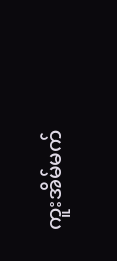ကူးအိမ်မက်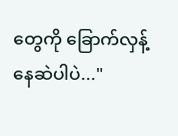တွေကို ခြောက်လှန့်နေဆဲပါပဲ..."